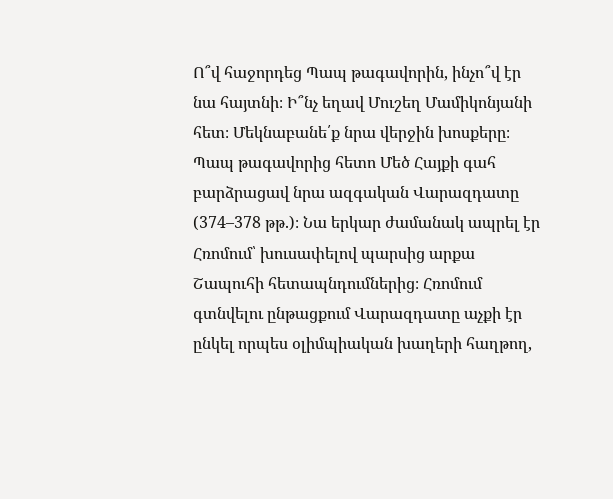Ո՞վ հաջորդեց Պապ թագավորին, ինչո՞վ էր նա հայտնի։ Ի՞նչ եղավ Մուշեղ Մամիկոնյանի հետ։ Մեկնաբանե՛ք նրա վերջին խոսքերը։
Պապ թագավորից հետո Մեծ Հայքի գահ բարձրացավ նրա ազգական Վարազդատը (374–378 թթ.)։ Նա երկար ժամանակ ապրել էր Հռոմում՝ խուսափելով պարսից արքա Շապուհի հետապնդումներից։ Հռոմում գտնվելու ընթացքում Վարազդատը աչքի էր ընկել որպես օլիմպիական խաղերի հաղթող,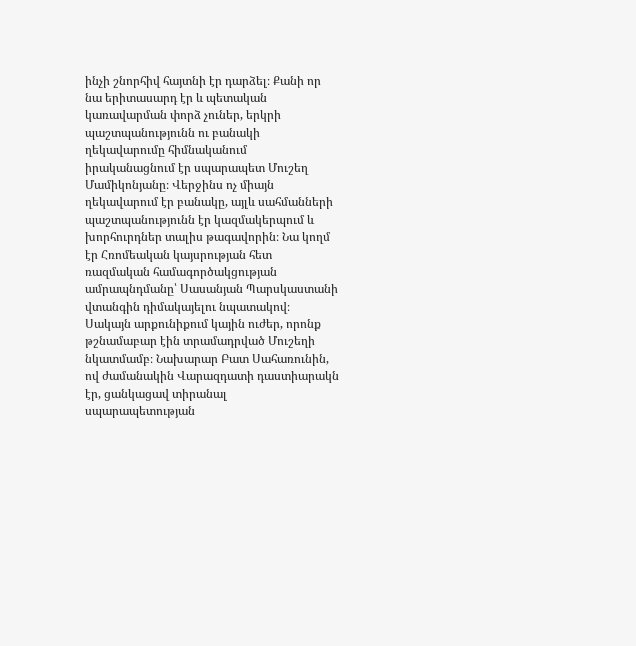ինչի շնորհիվ հայտնի էր դարձել։ Քանի որ նա երիտասարդ էր և պետական կառավարման փորձ չուներ, երկրի պաշտպանությունն ու բանակի ղեկավարումը հիմնականում իրականացնում էր սպարապետ Մուշեղ Մամիկոնյանը։ Վերջինս ոչ միայն ղեկավարում էր բանակը, այլև սահմանների պաշտպանությունն էր կազմակերպում և խորհուրդներ տալիս թագավորին։ Նա կողմ էր Հռոմեական կայսրության հետ ռազմական համագործակցության ամրապնդմանը՝ Սասանյան Պարսկաստանի վտանգին դիմակայելու նպատակով։
Սակայն արքունիքում կային ուժեր, որոնք թշնամաբար էին տրամադրված Մուշեղի նկատմամբ։ Նախարար Բատ Սահառունին, ով ժամանակին Վարազդատի դաստիարակն էր, ցանկացավ տիրանալ սպարապետության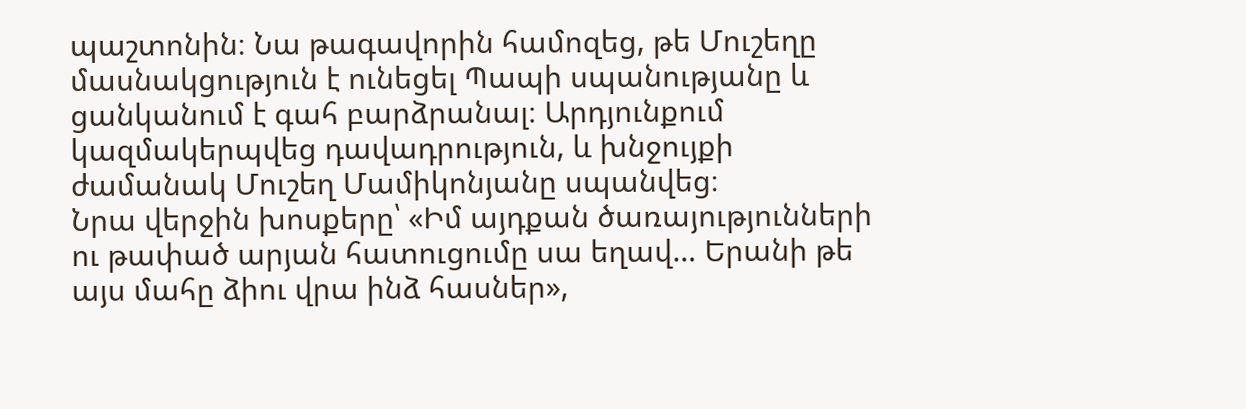պաշտոնին։ Նա թագավորին համոզեց, թե Մուշեղը մասնակցություն է ունեցել Պապի սպանությանը և ցանկանում է գահ բարձրանալ։ Արդյունքում կազմակերպվեց դավադրություն, և խնջույքի ժամանակ Մուշեղ Մամիկոնյանը սպանվեց։
Նրա վերջին խոսքերը՝ «Իմ այդքան ծառայությունների ու թափած արյան հատուցումը սա եղավ… Երանի թե այս մահը ձիու վրա ինձ հասներ»,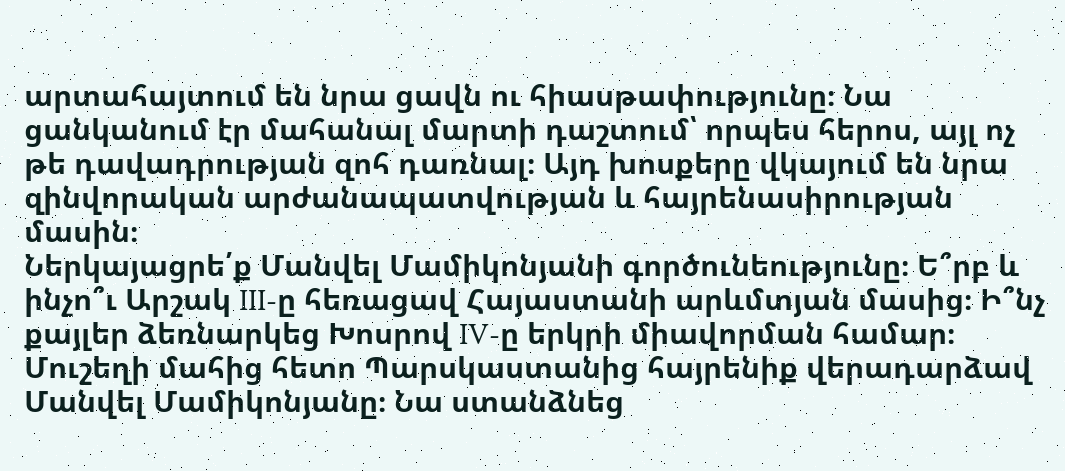արտահայտում են նրա ցավն ու հիասթափությունը։ Նա ցանկանում էր մահանալ մարտի դաշտում՝ որպես հերոս, այլ ոչ թե դավադրության զոհ դառնալ։ Այդ խոսքերը վկայում են նրա զինվորական արժանապատվության և հայրենասիրության մասին։
Ներկայացրե՛ք Մանվել Մամիկոնյանի գործունեությունը։ Ե՞րբ և ինչո՞ւ Արշակ III-ը հեռացավ Հայաստանի արևմտյան մասից։ Ի՞նչ քայլեր ձեռնարկեց Խոսրով IV-ը երկրի միավորման համար։
Մուշեղի մահից հետո Պարսկաստանից հայրենիք վերադարձավ Մանվել Մամիկոնյանը։ Նա ստանձնեց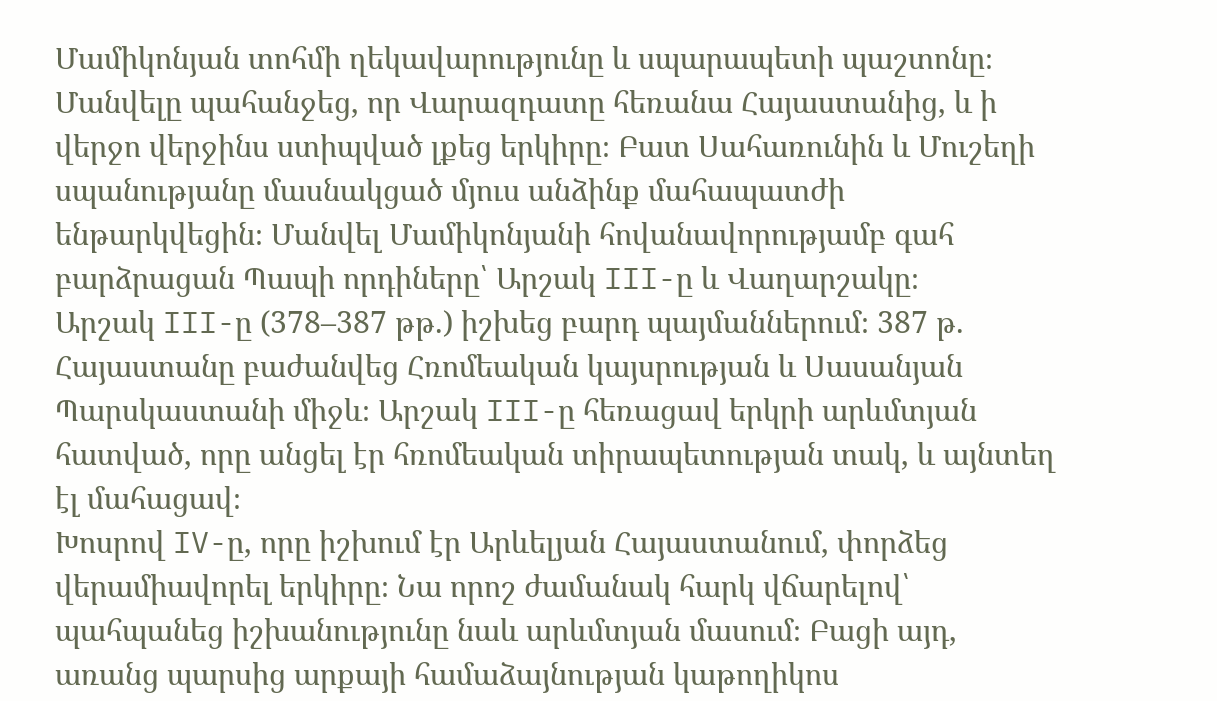Մամիկոնյան տոհմի ղեկավարությունը և սպարապետի պաշտոնը։ Մանվելը պահանջեց, որ Վարազդատը հեռանա Հայաստանից, և ի վերջո վերջինս ստիպված լքեց երկիրը։ Բատ Սահառունին և Մուշեղի սպանությանը մասնակցած մյուս անձինք մահապատժի ենթարկվեցին։ Մանվել Մամիկոնյանի հովանավորությամբ գահ բարձրացան Պապի որդիները՝ Արշակ III-ը և Վաղարշակը։
Արշակ III-ը (378–387 թթ.) իշխեց բարդ պայմաններում։ 387 թ. Հայաստանը բաժանվեց Հռոմեական կայսրության և Սասանյան Պարսկաստանի միջև։ Արշակ III-ը հեռացավ երկրի արևմտյան հատված, որը անցել էր հռոմեական տիրապետության տակ, և այնտեղ էլ մահացավ։
Խոսրով IV-ը, որը իշխում էր Արևելյան Հայաստանում, փորձեց վերամիավորել երկիրը։ Նա որոշ ժամանակ հարկ վճարելով՝ պահպանեց իշխանությունը նաև արևմտյան մասում։ Բացի այդ, առանց պարսից արքայի համաձայնության կաթողիկոս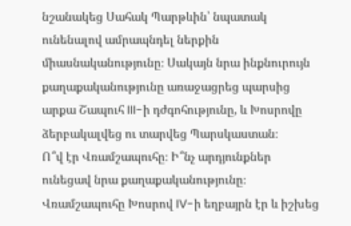նշանակեց Սահակ Պարթևին՝ նպատակ ունենալով ամրապնդել ներքին միասնականությունը։ Սակայն նրա ինքնուրույն քաղաքականությունը առաջացրեց պարսից արքա Շապուհ III-ի դժգոհությունը, և Խոսրովը ձերբակալվեց ու տարվեց Պարսկաստան։
Ո՞վ էր Վռամշապուհը։ Ի՞նչ արդյունքներ ունեցավ նրա քաղաքականությունը։
Վռամշապուհը Խոսրով IV-ի եղբայրն էր և իշխեց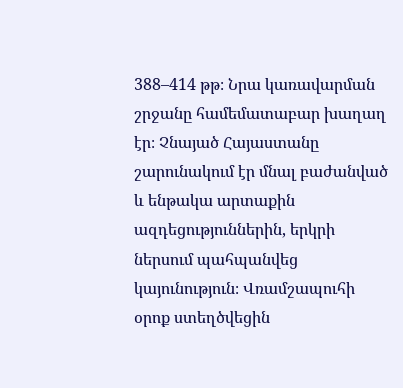388–414 թթ։ Նրա կառավարման շրջանը համեմատաբար խաղաղ էր։ Չնայած Հայաստանը շարունակում էր մնալ բաժանված և ենթակա արտաքին ազդեցություններին, երկրի ներսում պահպանվեց կայունություն։ Վռամշապուհի օրոք ստեղծվեցին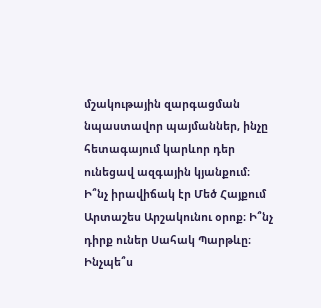մշակութային զարգացման նպաստավոր պայմաններ, ինչը հետագայում կարևոր դեր ունեցավ ազգային կյանքում։
Ի՞նչ իրավիճակ էր Մեծ Հայքում Արտաշես Արշակունու օրոք։ Ի՞նչ դիրք ուներ Սահակ Պարթևը։ Ինչպե՞ս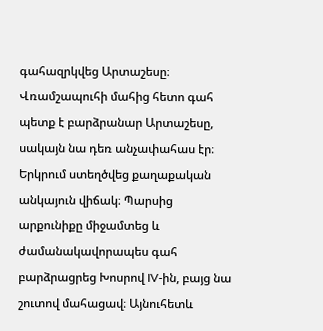գահազրկվեց Արտաշեսը։
Վռամշապուհի մահից հետո գահ պետք է բարձրանար Արտաշեսը, սակայն նա դեռ անչափահաս էր։ Երկրում ստեղծվեց քաղաքական անկայուն վիճակ։ Պարսից արքունիքը միջամտեց և ժամանակավորապես գահ բարձրացրեց Խոսրով IV-ին, բայց նա շուտով մահացավ։ Այնուհետև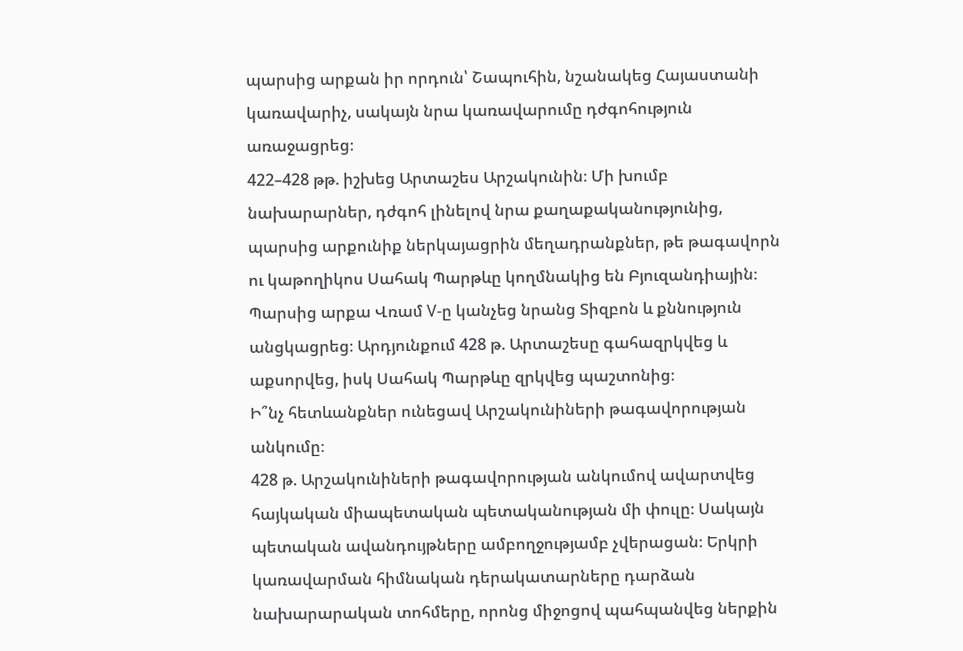պարսից արքան իր որդուն՝ Շապուհին, նշանակեց Հայաստանի կառավարիչ, սակայն նրա կառավարումը դժգոհություն առաջացրեց։
422–428 թթ. իշխեց Արտաշես Արշակունին։ Մի խումբ նախարարներ, դժգոհ լինելով նրա քաղաքականությունից, պարսից արքունիք ներկայացրին մեղադրանքներ, թե թագավորն ու կաթողիկոս Սահակ Պարթևը կողմնակից են Բյուզանդիային։ Պարսից արքա Վռամ V-ը կանչեց նրանց Տիզբոն և քննություն անցկացրեց։ Արդյունքում 428 թ. Արտաշեսը գահազրկվեց և աքսորվեց, իսկ Սահակ Պարթևը զրկվեց պաշտոնից։
Ի՞նչ հետևանքներ ունեցավ Արշակունիների թագավորության անկումը։
428 թ. Արշակունիների թագավորության անկումով ավարտվեց հայկական միապետական պետականության մի փուլը։ Սակայն պետական ավանդույթները ամբողջությամբ չվերացան։ Երկրի կառավարման հիմնական դերակատարները դարձան նախարարական տոհմերը, որոնց միջոցով պահպանվեց ներքին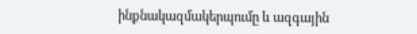ինքնակազմակերպումը և ազգային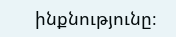ինքնությունը։